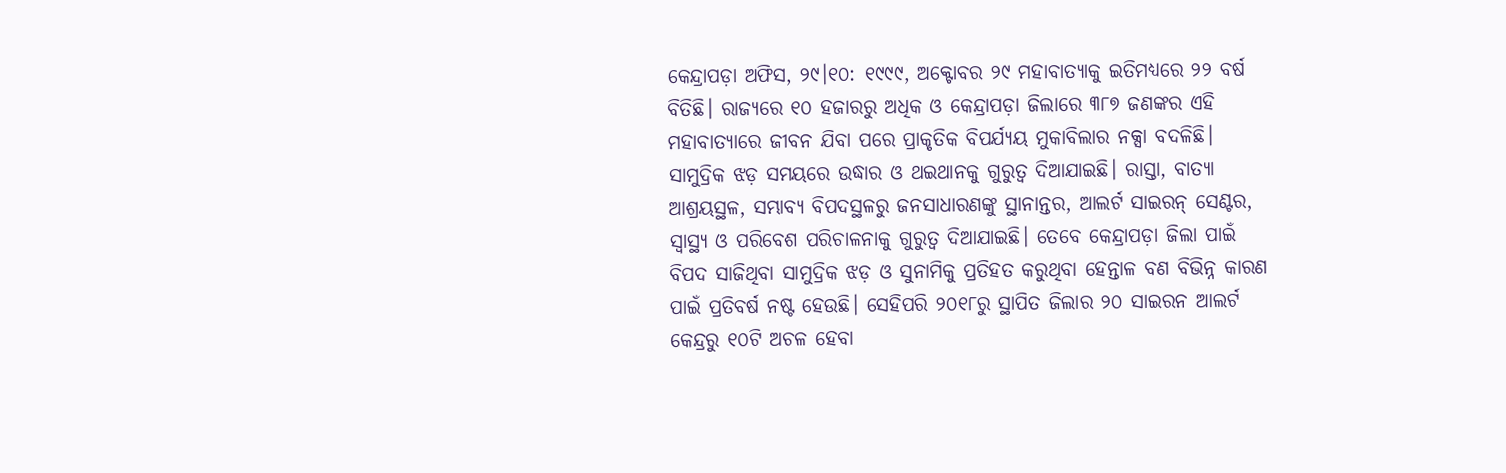କେନ୍ଦ୍ରାପଡ଼ା ଅଫିସ, ୨୯।୧୦: ୧୯୯୯, ଅକ୍ଟୋବର ୨୯ ମହାବାତ୍ୟାକୁ ଇତିମଧ୍ୟରେ ୨୨ ବର୍ଷ ବିତିଛି। ରାଜ୍ୟରେ ୧୦ ହଜାରରୁ ଅଧିକ ଓ କେନ୍ଦ୍ରାପଡ଼ା ଜିଲାରେ ୩୮୭ ଜଣଙ୍କର ଏହି ମହାବାତ୍ୟାରେ ଜୀବନ ଯିବା ପରେ ପ୍ରାକୃତିକ ବିପର୍ଯ୍ୟୟ ମୁକାବିଲାର ନକ୍ସା ବଦଳିଛି। ସାମୁଦ୍ରିକ ଝଡ଼ ସମୟରେ ଉଦ୍ଧାର ଓ ଥଇଥାନକୁ ଗୁରୁତ୍ୱ ଦିଆଯାଇଛି। ରାସ୍ତା, ବାତ୍ୟା ଆଶ୍ରୟସ୍ଥଳ, ସମ୍ଭାବ୍ୟ ବିପଦସ୍ଥଳରୁ ଜନସାଧାରଣଙ୍କୁ ସ୍ଥାନାନ୍ତର, ଆଲର୍ଟ ସାଇରନ୍ ସେଣ୍ଟର, ସ୍ବାସ୍ଥ୍ୟ ଓ ପରିବେଶ ପରିଚାଳନାକୁ ଗୁରୁତ୍ୱ ଦିଆଯାଇଛି। ତେବେ କେନ୍ଦ୍ରାପଡ଼ା ଜିଲା ପାଇଁ ବିପଦ ସାଜିଥିବା ସାମୁଦ୍ରିକ ଝଡ଼ ଓ ସୁନାମିକୁ ପ୍ରତିହତ କରୁଥିବା ହେନ୍ତାଳ ବଣ ବିଭିନ୍ନ କାରଣ ପାଇଁ ପ୍ରତିବର୍ଷ ନଷ୍ଟ ହେଉଛି। ସେହିପରି ୨୦୧୮ରୁ ସ୍ଥାପିତ ଜିଲାର ୨୦ ସାଇରନ ଆଲର୍ଟ କେନ୍ଦ୍ରରୁ ୧୦ଟି ଅଚଳ ହେବା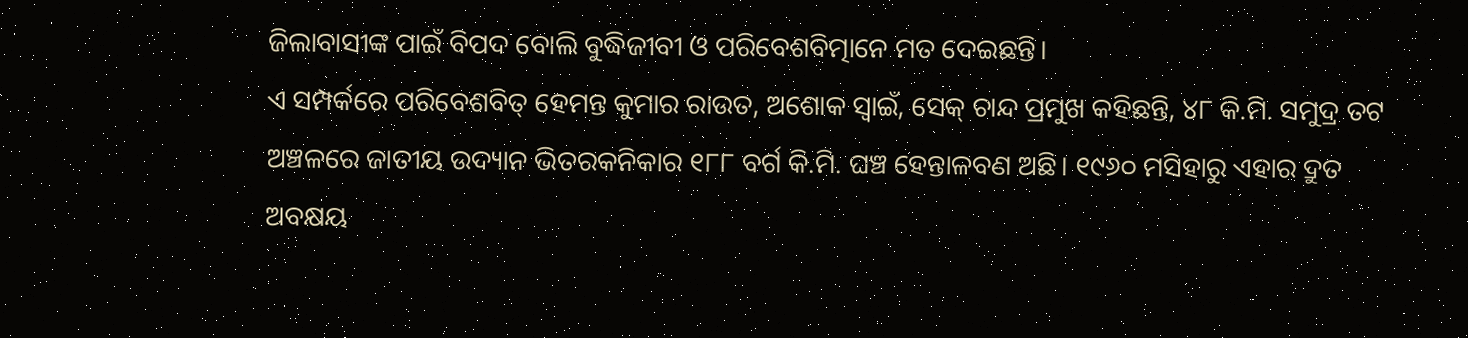ଜିଲାବାସୀଙ୍କ ପାଇଁ ବିପଦ ବୋଲି ବୁଦ୍ଧିଜୀବୀ ଓ ପରିବେଶବିତ୍ମାନେ ମତ ଦେଇଛନ୍ତି।
ଏ ସମ୍ପର୍କରେ ପରିବେଶବିତ୍ ହେମନ୍ତ କୁମାର ରାଉତ, ଅଶୋକ ସ୍ବାଇଁ, ସେକ୍ ଚାନ୍ଦ ପ୍ରମୁଖ କହିଛନ୍ତି, ୪୮ କି.ମି. ସମୁଦ୍ର ତଟ ଅଞ୍ଚଳରେ ଜାତୀୟ ଉଦ୍ୟାନ ଭିତରକନିକାର ୧୮୮ ବର୍ଗ କି.ମି. ଘଞ୍ଚ ହେନ୍ତାଳବଣ ଅଛି। ୧୯୬୦ ମସିହାରୁ ଏହାର ଦ୍ରୁତ ଅବକ୍ଷୟ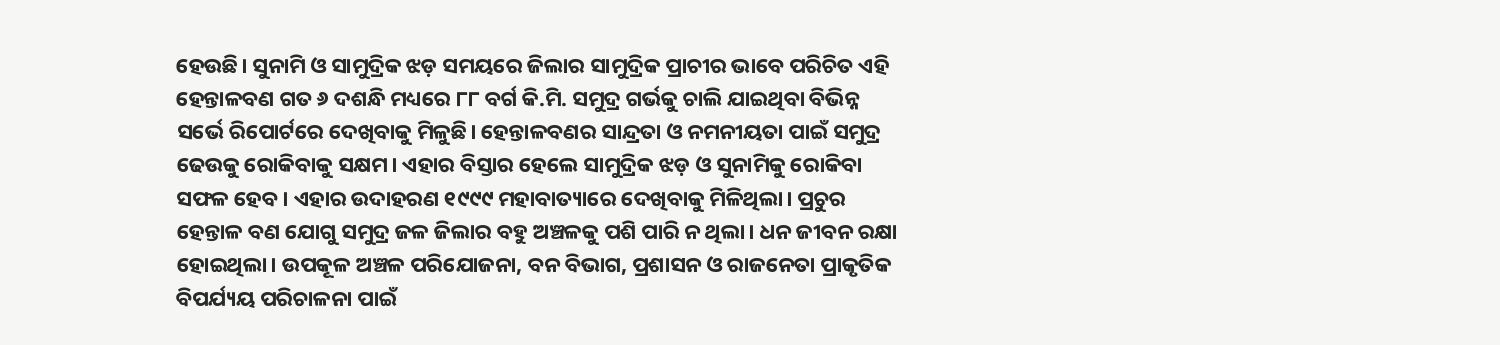ହେଉଛି। ସୁନାମି ଓ ସାମୁଦ୍ରିକ ଝଡ଼ ସମୟରେ ଜିଲାର ସାମୁଦ୍ରିକ ପ୍ରାଚୀର ଭାବେ ପରିଚିତ ଏହି ହେନ୍ତାଳବଣ ଗତ ୬ ଦଶନ୍ଧି ମଧ୍ୟରେ ୮୮ ବର୍ଗ କି.ମି. ସମୁଦ୍ର ଗର୍ଭକୁ ଚାଲି ଯାଇଥିବା ବିଭିନ୍ନ ସର୍ଭେ ରିପୋର୍ଟରେ ଦେଖିବାକୁ ମିଳୁଛି। ହେନ୍ତାଳବଣର ସାନ୍ଦ୍ରତା ଓ ନମନୀୟତା ପାଇଁ ସମୁଦ୍ର ଢେଉକୁ ରୋକିବାକୁ ସକ୍ଷମ। ଏହାର ବିସ୍ତାର ହେଲେ ସାମୁଦ୍ରିକ ଝଡ଼ ଓ ସୁନାମିକୁ ରୋକିବା ସଫଳ ହେବ। ଏହାର ଉଦାହରଣ ୧୯୯୯ ମହାବାତ୍ୟାରେ ଦେଖିବାକୁ ମିଳିଥିଲା। ପ୍ରଚୁର ହେନ୍ତାଳ ବଣ ଯୋଗୁ ସମୁଦ୍ର ଜଳ ଜିଲାର ବହୁ ଅଞ୍ଚଳକୁ ପଶି ପାରି ନ ଥିଲା। ଧନ ଜୀବନ ରକ୍ଷା ହୋଇଥିଲା। ଉପକୂଳ ଅଞ୍ଚଳ ପରିଯୋଜନା, ବନ ବିଭାଗ, ପ୍ରଶାସନ ଓ ରାଜନେତା ପ୍ରାକୃତିକ ବିପର୍ଯ୍ୟୟ ପରିଚାଳନା ପାଇଁ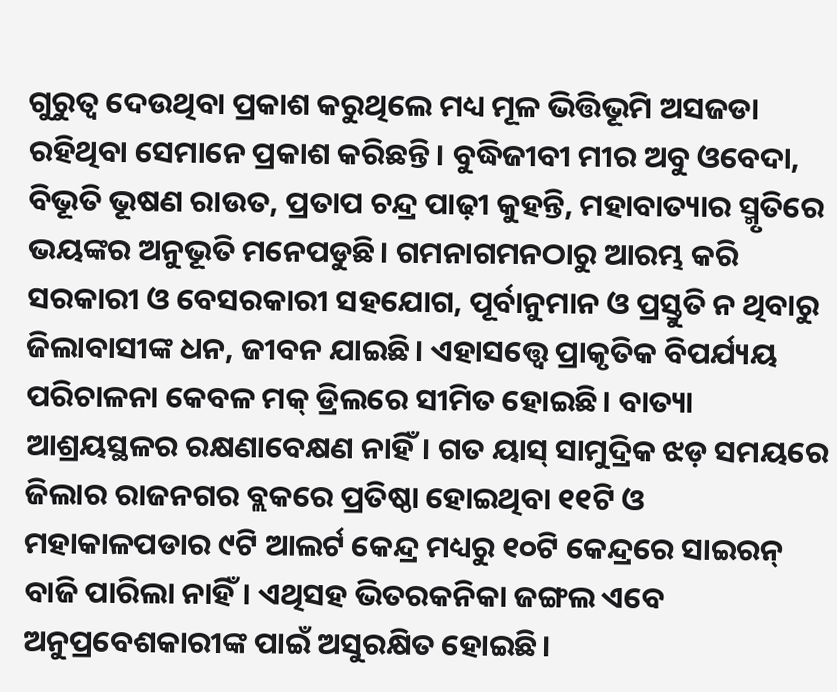ଗୁରୁତ୍ୱ ଦେଉଥିବା ପ୍ରକାଶ କରୁଥିଲେ ମଧ୍ୟ ମୂଳ ଭିତ୍ତିଭୂମି ଅସଜଡା ରହିଥିବା ସେମାନେ ପ୍ରକାଶ କରିଛନ୍ତି। ବୁଦ୍ଧିଜୀବୀ ମୀର ଅବୁ ଓବେଦା, ବିଭୂତି ଭୂଷଣ ରାଉତ, ପ୍ରତାପ ଚନ୍ଦ୍ର ପାଢ଼ୀ କୁହନ୍ତି, ମହାବାତ୍ୟାର ସ୍ମୃତିରେ ଭୟଙ୍କର ଅନୁଭୂତି ମନେପଡୁଛି। ଗମନାଗମନଠାରୁ ଆରମ୍ଭ କରି ସରକାରୀ ଓ ବେସରକାରୀ ସହଯୋଗ, ପୂର୍ବାନୁମାନ ଓ ପ୍ରସ୍ତୁତି ନ ଥିବାରୁ ଜିଲାବାସୀଙ୍କ ଧନ, ଜୀବନ ଯାଇଛି। ଏହାସତ୍ତ୍ୱେ ପ୍ରାକୃତିକ ବିପର୍ଯ୍ୟୟ ପରିଚାଳନା କେବଳ ମକ୍ ଡ୍ରିଲରେ ସୀମିତ ହୋଇଛି। ବାତ୍ୟା ଆଶ୍ରୟସ୍ଥଳର ରକ୍ଷଣାବେକ୍ଷଣ ନାହିଁ। ଗତ ୟାସ୍ ସାମୁଦ୍ରିକ ଝଡ଼ ସମୟରେ ଜିଲାର ରାଜନଗର ବ୍ଲକରେ ପ୍ରତିଷ୍ଠା ହୋଇଥିବା ୧୧ଟି ଓ ମହାକାଳପଡାର ୯ଟି ଆଲର୍ଟ କେନ୍ଦ୍ର ମଧ୍ୟରୁ ୧୦ଟି କେନ୍ଦ୍ରରେ ସାଇରନ୍ ବାଜି ପାରିଲା ନାହିଁ। ଏଥିସହ ଭିତରକନିକା ଜଙ୍ଗଲ ଏବେ ଅନୁପ୍ରବେଶକାରୀଙ୍କ ପାଇଁ ଅସୁରକ୍ଷିତ ହୋଇଛି।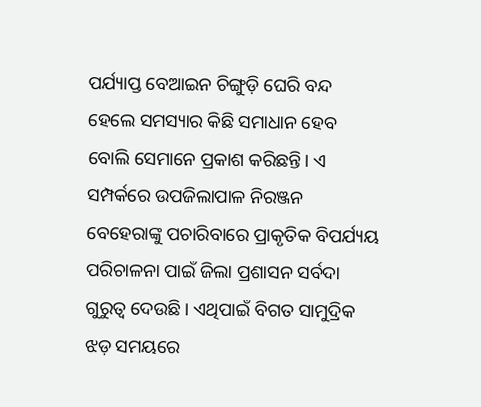ପର୍ଯ୍ୟାପ୍ତ ବେଆଇନ ଚିଙ୍ଗୁଡ଼ି ଘେରି ବନ୍ଦ ହେଲେ ସମସ୍ୟାର କିଛି ସମାଧାନ ହେବ ବୋଲି ସେମାନେ ପ୍ରକାଶ କରିଛନ୍ତି। ଏ ସମ୍ପର୍କରେ ଉପଜିଲାପାଳ ନିରଞ୍ଜନ ବେହେରାଙ୍କୁ ପଚାରିବାରେ ପ୍ରାକୃତିକ ବିପର୍ଯ୍ୟୟ ପରିଚାଳନା ପାଇଁ ଜିଲା ପ୍ରଶାସନ ସର୍ବଦା ଗୁରୁତ୍ୱ ଦେଉଛି। ଏଥିପାଇଁ ବିଗତ ସାମୁଦ୍ରିକ ଝଡ଼ ସମୟରେ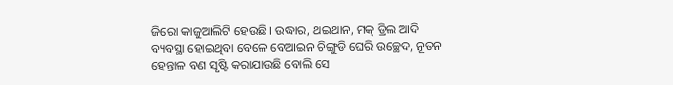ଜିରୋ କାଜୁଆଲିଟି ହେଉଛି। ଉଦ୍ଧାର, ଥଇଥାନ, ମକ୍ ଡ୍ରିଲ ଆଦି ବ୍ୟବସ୍ଥା ହୋଇଥିବା ବେଳେ ବେଆଇନ ଚିଙ୍ଗୁଡି ଘେରି ଉଚ୍ଛେଦ, ନୂତନ ହେନ୍ତାଳ ବଣ ସୃଷ୍ଟି କରାଯାଉଛି ବୋଲି ସେ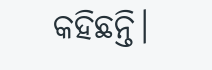କହିଛନ୍ତି।